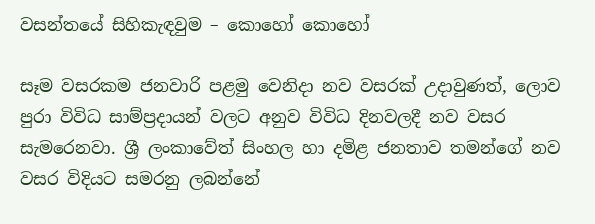වසන්තයේ සිහිකැඳවුම – කොහෝ කොහෝ

සෑම වසරකම ජනවාරි පළමු වෙනිදා නව වසරක් උදාවුණත්, ලොව පුරා විවිධ සාම්ප්‍රදායන් වලට අනුව විවිධ දිනවලදී නව වසර සැමරෙනවා. ශ්‍රී ලංකාවේත් සිංහල හා දමිළ ජනතාව තමන්ගේ නව වසර විදියට සමරනු ලබන්නේ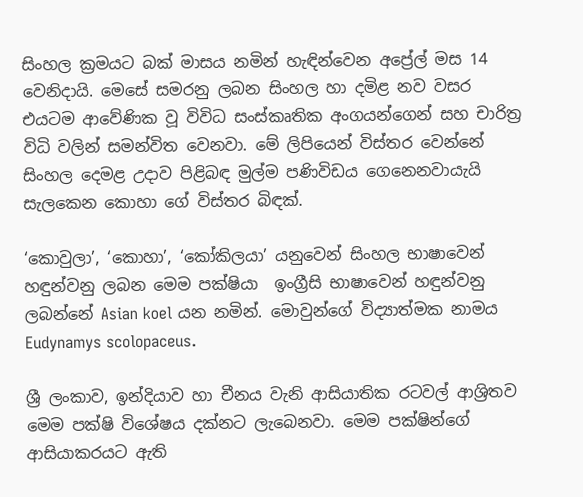සිංහල ක්‍රමයට බක් මාසය නමින් හැඳින්වෙන අප්‍රේල් මස 14 වෙනිදායි. මෙසේ සමරනු ලබන සිංහල හා දමිළ නව වසර එයටම ආවේණික වූ විවිධ සංස්කෘතික අංගයන්ගෙන් සහ චාරිත්‍ර විධි වලින් සමන්විත වෙනවා. මේ ලිපියෙන් විස්තර වෙන්නේ සිංහල දෙමළ උදාව පිළිබඳ මුල්ම පණිවිඩය ගෙනෙනවායැයි සැලකෙන කොහා ගේ විස්තර බිඳක්.

‘කොවුලා’, ‘කොහා’, ‘කෝකිලයා’ යනුවෙන් සිංහල භාෂාවෙන් හඳුන්වනු ලබන මෙම පක්ෂියා  ඉංග්‍රීසි භාෂාවෙන් හඳුන්වනු ලබන්නේ Asian koel යන නමින්. මොවුන්ගේ විද්‍යාත්මක නාමය Eudynamys scolopaceus.

ශ්‍රී ලංකාව, ඉන්දියාව හා චීනය වැනි ආසියාතික රටවල් ආශ්‍රිතව මෙම පක්ෂි විශේෂය දක්නට ලැබෙනවා. මෙම පක්ෂින්ගේ ආසියාකරයට ඇති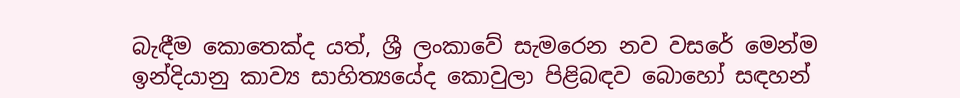බැඳීම කොතෙක්ද යත්, ශ්‍රී ලංකාවේ සැමරෙන නව වසරේ මෙන්ම ඉන්දියානු කාව්‍ය සාහිත්‍යයේද කොවුලා පිළිබඳව බොහෝ සඳහන්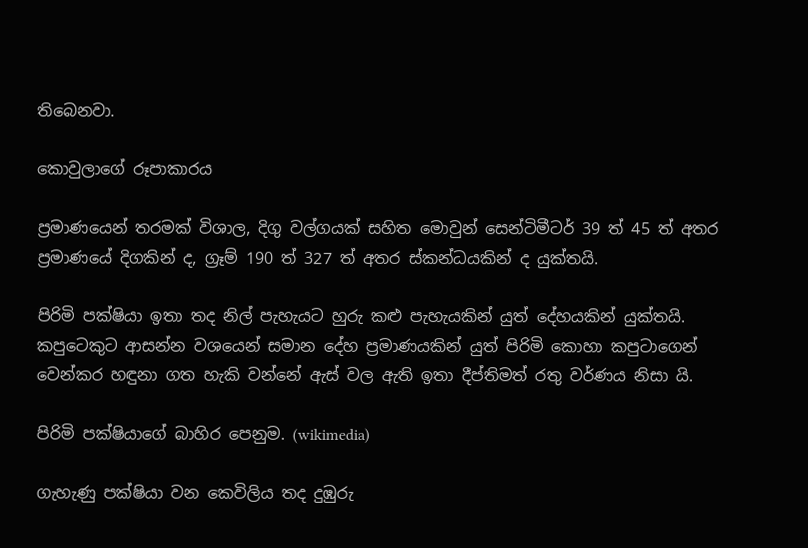තිබෙනවා.

කොවුලාගේ රූපාකාරය

ප්‍රමාණයෙන් තරමක් විශාල, දිගු වල්ගයක් සහිත මොවුන් සෙන්ටිමීටර් 39 ත් 45 ත් අතර ප්‍රමාණයේ දිගකින් ද, ග්‍රෑම් 190 ත් 327 ත් අතර ස්කන්ධයකින් ද යුක්තයි.

පිරිමි පක්ෂියා ඉතා තද නිල් පැහැයට හුරු කළු පැහැයකින් යුත් දේහයකින් යුක්තයි. කපුටෙකුට ආසන්න වශයෙන් සමාන දේහ ප්‍රමාණයකින් යුත් පිරිමි කොහා කපුටාගෙන් වෙන්කර හඳුනා ගත හැකි වන්නේ ඇස් වල ඇති ඉතා දීප්තිමත් රතු වර්ණය නිසා යි.

පිරිමි පක්ෂියාගේ බාහිර පෙනුම. (wikimedia)

ගැහැණු පක්ෂියා වන කෙවිලිය තද දුඹුරු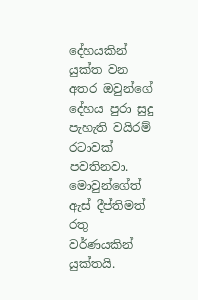දේහයකින් යුක්ත වන අතර ඔවුන්ගේ දේහය පුරා සුදු පැහැති වයිරම් රටාවක් පවතිනවා. මොවුන්ගේත් ඇස් දීප්තිමත් රතු වර්ණයකින් යුක්තයි.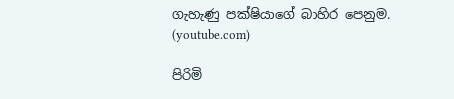ගැහැණු පක්ෂියාගේ බාහිර පෙනුම. (youtube.com)

පිරිමි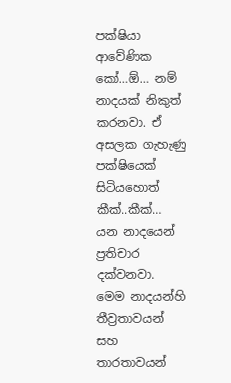පක්ෂියා ආවේණික කෝ…ඕ… නම් නාදයක් නිකුත් කරනවා. ඒ අසලක ගැහැණු පක්ෂියෙක් සිටියහොත් කීක්..කීක්… යන නාදයෙන් ප්‍රතිචාර දක්වනවා. මෙම නාදයන්හි තීව්‍රතාවයන් සහ තාරතාවයන්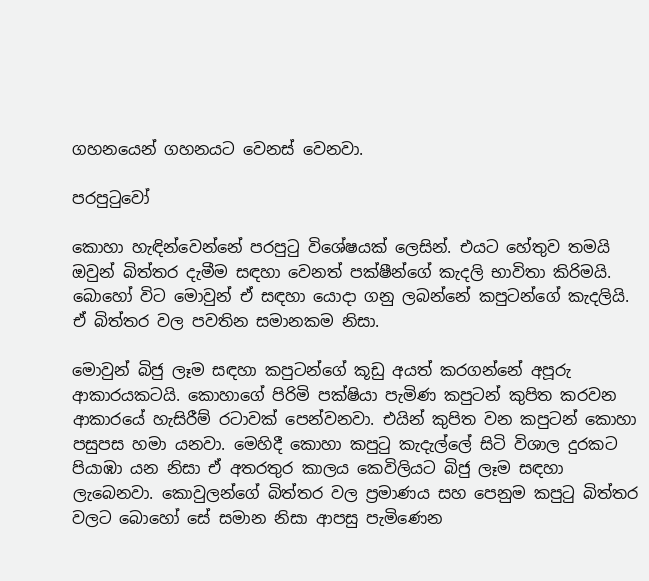ගහනයෙන් ගහනයට වෙනස් වෙනවා.

පරපුටුවෝ

කොහා හැඳින්වෙන්නේ පරපුටු විශේෂයක් ලෙසින්. එයට හේතුව තමයි ඔවුන් බිත්තර දැමීම සඳහා වෙනත් පක්ෂීන්ගේ කැදලි භාවිතා කිරිමයි. බොහෝ විට මොවුන් ඒ සඳහා යොදා ගනු ලබන්නේ කපුටන්ගේ කැදලියි. ඒ බිත්තර වල පවතින සමානකම නිසා.

මොවුන් බිජු ලෑම සඳහා කපුටන්ගේ කූඩු අයත් කරගන්නේ අපූරු ආකාරයකටයි. කොහාගේ පිරිමි පක්ෂියා පැමිණ කපුටන් කුපිත කරවන ආකාරයේ හැසිරීම් රටාවක් පෙන්වනවා. එයින් කුපිත වන කපුටන් කොහා පසුපස හමා යනවා. මෙහිදී කොහා කපුටු කැදැල්ලේ සිටි විශාල දුරකට පියාඹා යන නිසා ඒ අතරතුර කාලය කෙවිලියට බිජු ලෑම සඳහා ලැබෙනවා. කොවුලන්ගේ බිත්තර වල ප්‍රමාණය සහ පෙනුම කපුටු බිත්තර වලට බොහෝ සේ සමාන නිසා ආපසු පැමිණෙන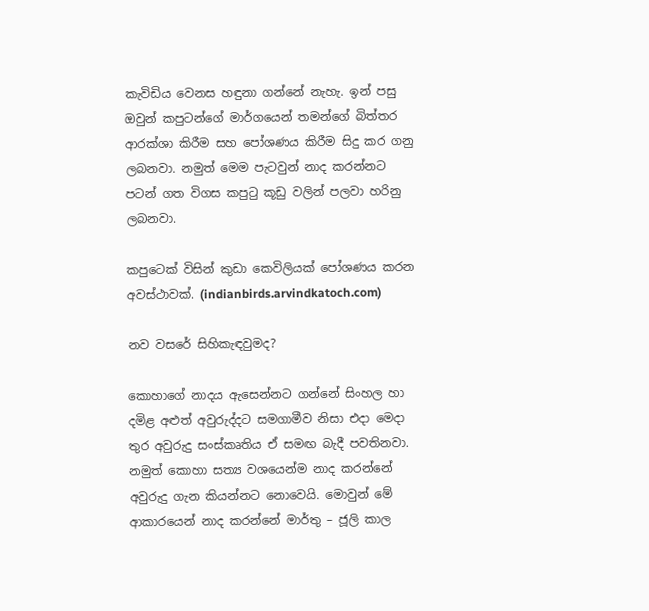කැවිඩිය වෙනස හඳුනා ගන්නේ නැහැ. ඉන් පසු ඔවුන් කපුටන්ගේ මාර්ගයෙන් තමන්ගේ බිත්තර ආරක්ශා කිරීම සහ පෝශණය කිරීම සිදු කර ගනු  ලබනවා. නමුත් මෙම පැටවුන් නාද කරන්නට පටන් ගත විගස කපුටු කූඩු වලින් පලවා හරිනු ලබනවා.

කපුටෙක් විසින් කුඩා කෙවිලියක් පෝශණය කරන අවස්ථාවක්. (indianbirds.arvindkatoch.com)

නව වසරේ සිහිකැඳවුමද?

කොහාගේ නාදය ඇසෙන්නට ගන්නේ සිංහල හා දමිළ අළුත් අවුරුද්දට සමගාමීව නිසා එදා මෙදා තුර අවුරුදු සංස්කෘතිය ඒ සමඟ බැදී පවතිනවා. නමුත් කොහා සත්‍ය වශයෙන්ම නාද කරන්නේ අවුරුදු ගැන කියන්නට නොවෙයි. මොවුන් මේ ආකාරයෙන් නාද කරන්නේ මාර්තු – ජූලි කාල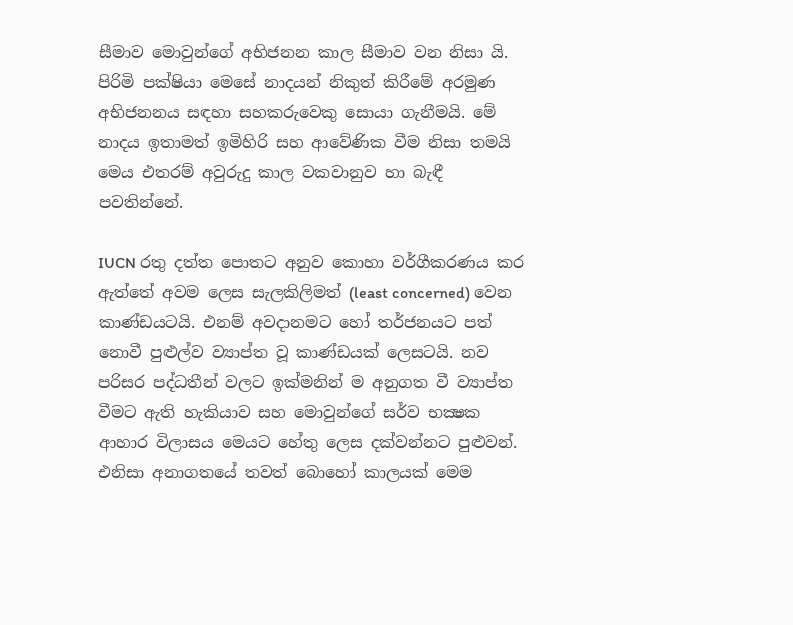සීමාව මොවුන්ගේ අභිජනන කාල සීමාව වන නිසා යි. පිරිමි පක්ෂියා මෙසේ නාදයන් නිකුත් කිරීමේ අරමුණ අභිජනනය සඳහා සහකරුවෙකු සොයා ගැනීමයි. මේ නාදය ඉතාමත් ඉමිහිරි සහ ආවේණික වීම නිසා තමයි මෙය එතරම් අවුරුදු කාල වකවානුව හා බැඳී පවතින්නේ.

IUCN රතු දත්ත පොතට අනුව කොහා වර්ගීකරණය කර ඇත්තේ අවම ලෙස සැලකිලිමත් (least concerned) වෙන කාණ්ඩයටයි. එනම් අවදානමට හෝ තර්ජනයට පත් නොවී පුළුල්ව ව්‍යාප්ත වූ කාණ්ඩයක් ලෙසටයි. නව පරිසර පද්ධතීන් වලට ඉක්මනින් ම අනුගත වී ව්‍යාප්ත වීමට ඇති හැකියාව සහ මොවුන්ගේ සර්ව භක්‍ෂක ආහාර විලාසය මෙයට හේතු ලෙස දක්වන්නට පුළුවන්. එනිසා අනාගතයේ තවත් බොහෝ කාලයක් මෙම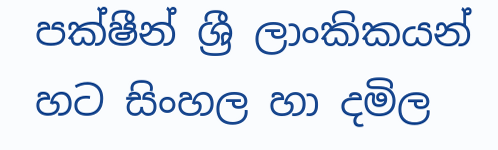පක්ෂීන් ශ්‍රී ලාංකිකයන් හට සිංහල හා දමිල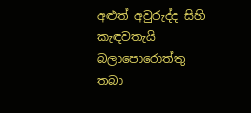අළුත් අවුරුද්ද සිහි කැඳවතැයි බලාපොරොත්තු තබා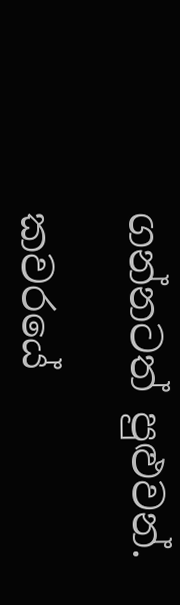ගන්නටත් පුළුවන්.

කවරයේ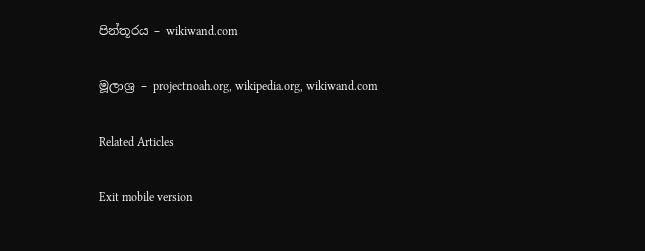පින්තූරය – wikiwand.com

මූලාශ්‍ර – projectnoah.org, wikipedia.org, wikiwand.com

Related Articles

Exit mobile version